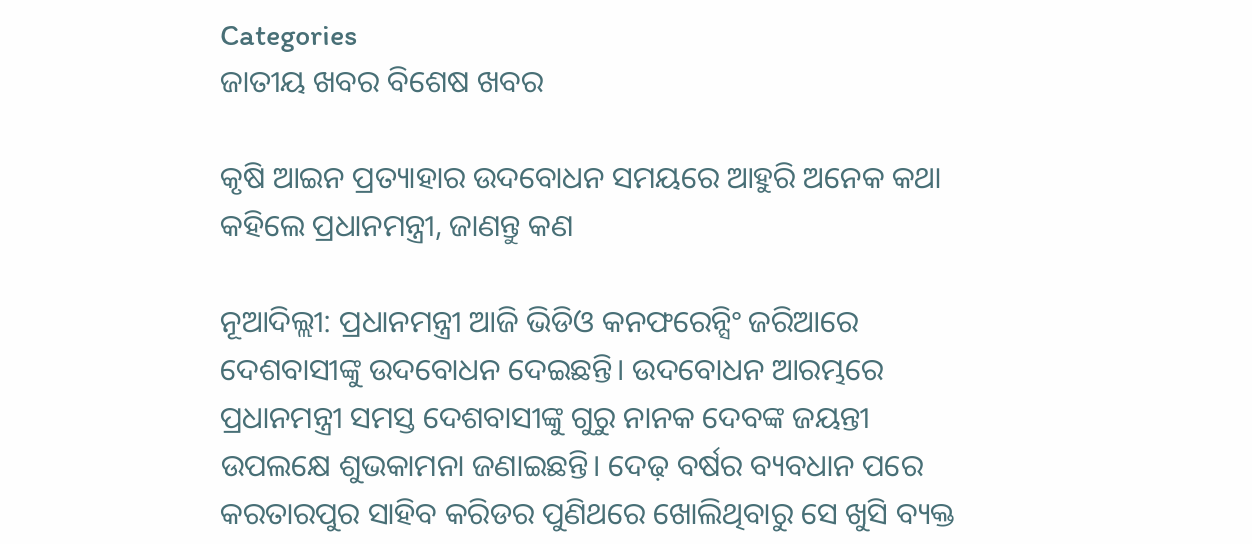Categories
ଜାତୀୟ ଖବର ବିଶେଷ ଖବର

କୃଷି ଆଇନ ପ୍ରତ୍ୟାହାର ଉଦବୋଧନ ସମୟରେ ଆହୁରି ଅନେକ କଥା କହିଲେ ପ୍ରଧାନମନ୍ତ୍ରୀ, ଜାଣନ୍ତୁ କଣ

ନୂଆଦିଲ୍ଲୀ: ପ୍ରଧାନମନ୍ତ୍ରୀ ଆଜି ଭିଡିଓ କନଫରେନ୍ସିଂ ଜରିଆରେ ଦେଶବାସୀଙ୍କୁ ଉଦବୋଧନ ଦେଇଛନ୍ତି। ଉଦବୋଧନ ଆରମ୍ଭରେ ପ୍ରଧାନମନ୍ତ୍ରୀ ସମସ୍ତ ଦେଶବାସୀଙ୍କୁ ଗୁରୁ ନାନକ ଦେବଙ୍କ ଜୟନ୍ତୀ ଉପଲକ୍ଷେ ଶୁଭକାମନା ଜଣାଇଛନ୍ତି। ଦେଢ଼ ବର୍ଷର ବ୍ୟବଧାନ ପରେ କରତାରପୁର ସାହିବ କରିଡର ପୁଣିଥରେ ଖୋଲିଥିବାରୁ ସେ ଖୁସି ବ୍ୟକ୍ତ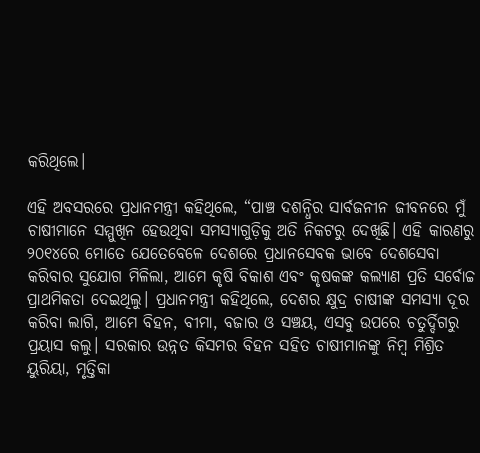କରିଥିଲେ।

ଏହି ଅବସରରେ ପ୍ରଧାନମନ୍ତ୍ରୀ କହିଥିଲେ, “ପାଞ୍ଚ ଦଶନ୍ଧିର ସାର୍ବଜନୀନ ଜୀବନରେ ମୁଁ ଚାଷୀମାନେ ସମ୍ମୁଖିନ ହେଉଥିବା ସମସ୍ୟାଗୁଡ଼ିକୁ ଅତି ନିକଟରୁ ଦେଖିଛି। ଏହି କାରଣରୁ ୨୦୧୪ରେ ମୋତେ ଯେତେବେଳେ ଦେଶରେ ପ୍ରଧାନସେବକ ଭାବେ ଦେଶସେବା କରିବାର ସୁଯୋଗ ମିଳିଲା, ଆମେ କୃଷି ବିକାଶ ଏବଂ କୃଷକଙ୍କ କଲ୍ୟାଣ ପ୍ରତି ସର୍ବୋଚ୍ଚ ପ୍ରାଥମିକତା ଦେଇଥିଲୁ। ପ୍ରଧାନମନ୍ତ୍ରୀ କହିଥିଲେ, ଦେଶର କ୍ଷୁଦ୍ର ଚାଷୀଙ୍କ ସମସ୍ୟା ଦୂର କରିବା ଲାଗି, ଆମେ ବିହନ, ବୀମା, ବଜାର ଓ ସଞ୍ଚୟ, ଏସବୁ ଉପରେ ଚତୁର୍ଦ୍ଦିଗରୁ ପ୍ରୟାସ କଲୁ। ସରକାର ଉନ୍ନତ କିସମର ବିହନ ସହିତ ଚାଷୀମାନଙ୍କୁ ନିମ୍ବ ମିଶ୍ରିତ ୟୁରିୟା, ମୃତ୍ତିକା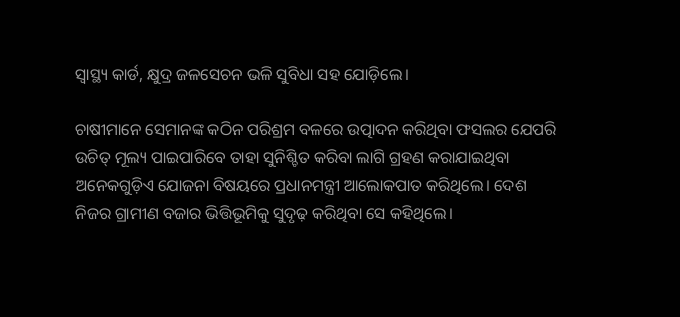ସ୍ୱାସ୍ଥ୍ୟ କାର୍ଡ, କ୍ଷୁଦ୍ର ଜଳସେଚନ ଭଳି ସୁବିଧା ସହ ଯୋଡ଼ିଲେ।

ଚାଷୀମାନେ ସେମାନଙ୍କ କଠିନ ପରିଶ୍ରମ ବଳରେ ଉତ୍ପାଦନ କରିଥିବା ଫସଲର ଯେପରି ଉଚିତ୍ ମୂଲ୍ୟ ପାଇପାରିବେ ତାହା ସୁନିଶ୍ଚିତ କରିବା ଲାଗି ଗ୍ରହଣ କରାଯାଇଥିବା ଅନେକଗୁଡ଼ିଏ ଯୋଜନା ବିଷୟରେ ପ୍ରଧାନମନ୍ତ୍ରୀ ଆଲୋକପାତ କରିଥିଲେ। ଦେଶ ନିଜର ଗ୍ରାମୀଣ ବଜାର ଭିତ୍ତିଭୂମିକୁ ସୁଦୃଢ଼ କରିଥିବା ସେ କହିଥିଲେ।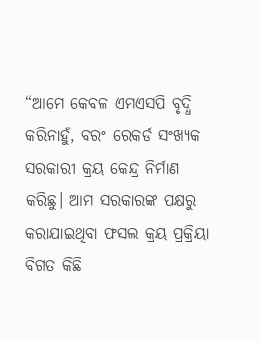“ଆମେ କେବଳ ଏମଏସପି ବୃଦ୍ଧି କରିନାହୁଁ, ବରଂ ରେକର୍ଡ ସଂଖ୍ୟକ ସରକାରୀ କ୍ରୟ କେନ୍ଦ୍ର ନିର୍ମାଣ କରିଛୁ। ଆମ ସରକାରଙ୍କ ପକ୍ଷରୁ କରାଯାଇଥିବା ଫସଲ କ୍ରୟ ପ୍ରକ୍ରିୟା ବିଗତ କିଛି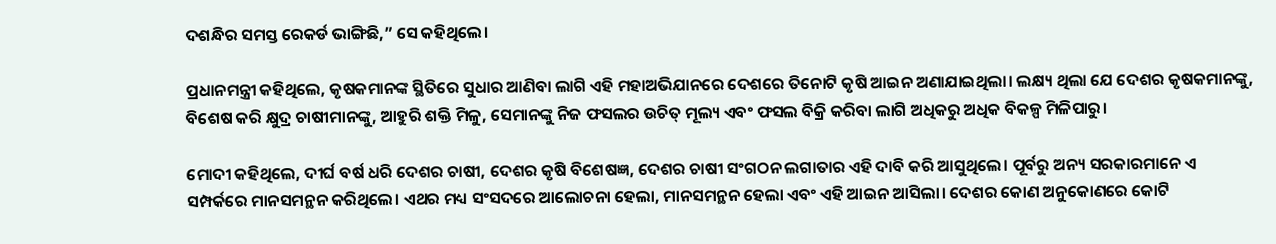ଦଶନ୍ଧିର ସମସ୍ତ ରେକର୍ଡ ଭାଙ୍ଗିଛି,” ସେ କହିଥିଲେ।

ପ୍ରଧାନମନ୍ତ୍ରୀ କହିଥିଲେ, କୃଷକମାନଙ୍କ ସ୍ଥିତିରେ ସୁଧାର ଆଣିବା ଲାଗି ଏହି ମହାଅଭିଯାନରେ ଦେଶରେ ତିନୋଟି କୃଷି ଆଇନ ଅଣାଯାଇଥିଲା। ଲକ୍ଷ୍ୟ ଥିଲା ଯେ ଦେଶର କୃଷକମାନଙ୍କୁ, ବିଶେଷ କରି କ୍ଷୁଦ୍ର ଚାଷୀମାନଙ୍କୁ, ଆହୁରି ଶକ୍ତି ମିଳୁ, ସେମାନଙ୍କୁ ନିଜ ଫସଲର ଉଚିତ୍ ମୂଲ୍ୟ ଏବଂ ଫସଲ ବିକ୍ରି କରିବା ଲାଗି ଅଧିକରୁ ଅଧିକ ବିକଳ୍ପ ମିଳିପାରୁ।

ମୋଦୀ କହିଥିଲେ, ଦୀର୍ଘ ବର୍ଷ ଧରି ଦେଶର ଚାଷୀ, ଦେଶର କୃଷି ବିଶେଷଜ୍ଞ, ଦେଶର ଚାଷୀ ସଂଗଠନ ଲଗାତାର ଏହି ଦାବି କରି ଆସୁଥିଲେ। ପୂର୍ବରୁ ଅନ୍ୟ ସରକାରମାନେ ଏ ସମ୍ପର୍କରେ ମାନସମନ୍ଥନ କରିଥିଲେ। ଏଥର ମଧ୍ୟ ସଂସଦରେ ଆଲୋଚନା ହେଲା, ମାନସମନ୍ଥନ ହେଲା ଏବଂ ଏହି ଆଇନ ଆସିଲା। ଦେଶର କୋଣ ଅନୁକୋଣରେ କୋଟି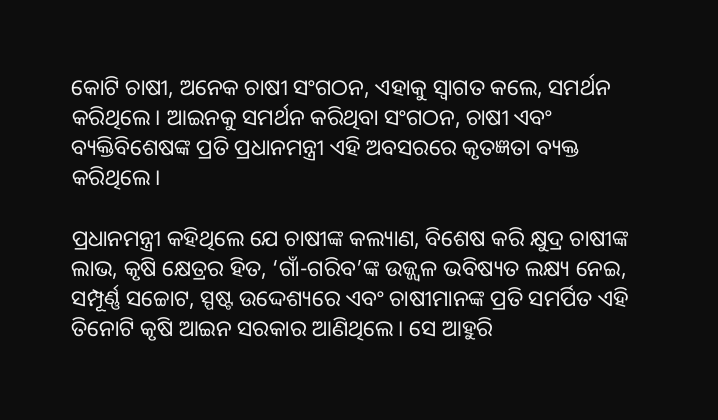କୋଟି ଚାଷୀ, ଅନେକ ଚାଷୀ ସଂଗଠନ, ଏହାକୁ ସ୍ୱାଗତ କଲେ, ସମର୍ଥନ କରିଥିଲେ। ଆଇନକୁ ସମର୍ଥନ କରିଥିବା ସଂଗଠନ, ଚାଷୀ ଏବଂ ବ୍ୟକ୍ତିବିଶେଷଙ୍କ ପ୍ରତି ପ୍ରଧାନମନ୍ତ୍ରୀ ଏହି ଅବସରରେ କୃତଜ୍ଞତା ବ୍ୟକ୍ତ କରିଥିଲେ।

ପ୍ରଧାନମନ୍ତ୍ରୀ କହିଥିଲେ ଯେ ଚାଷୀଙ୍କ କଲ୍ୟାଣ, ବିଶେଷ କରି କ୍ଷୁଦ୍ର ଚାଷୀଙ୍କ ଲାଭ, କୃଷି କ୍ଷେତ୍ରର ହିତ, ‘ଗାଁ-ଗରିବ’ଙ୍କ ଉଜ୍ଜ୍ବଳ ଭବିଷ୍ୟତ ଲକ୍ଷ୍ୟ ନେଇ, ସମ୍ପୂର୍ଣ୍ଣ ସଚ୍ଚୋଟ, ସ୍ପଷ୍ଟ ଉଦ୍ଦେଶ୍ୟରେ ଏବଂ ଚାଷୀମାନଙ୍କ ପ୍ରତି ସମର୍ପିତ ଏହି ତିନୋଟି କୃଷି ଆଇନ ସରକାର ଆଣିଥିଲେ। ସେ ଆହୁରି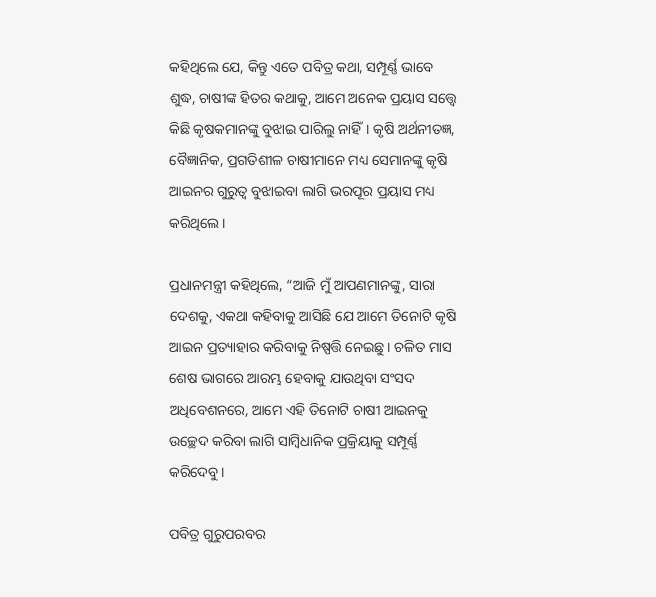କହିଥିଲେ ଯେ, କିନ୍ତୁ ଏତେ ପବିତ୍ର କଥା, ସମ୍ପୂର୍ଣ୍ଣ ଭାବେ ଶୁଦ୍ଧ, ଚାଷୀଙ୍କ ହିତର କଥାକୁ, ଆମେ ଅନେକ ପ୍ରୟାସ ସତ୍ତ୍ୱେ କିଛି କୃଷକମାନଙ୍କୁ ବୁଝାଇ ପାରିଲୁ ନାହିଁ। କୃଷି ଅର୍ଥନୀତଜ୍ଞ, ବୈଜ୍ଞାନିକ, ପ୍ରଗତିଶୀଳ ଚାଷୀମାନେ ମଧ୍ୟ ସେମାନଙ୍କୁ କୃଷି ଆଇନର ଗୁରୁତ୍ୱ ବୁଝାଇବା ଲାଗି ଭରପୂର ପ୍ରୟାସ ମଧ୍ୟ କରିଥିଲେ।

ପ୍ରଧାନମନ୍ତ୍ରୀ କହିଥିଲେ, “ଆଜି ମୁଁ ଆପଣମାନଙ୍କୁ, ସାରା ଦେଶକୁ, ଏକଥା କହିବାକୁ ଆସିଛି ଯେ ଆମେ ତିନୋଟି କୃଷି ଆଇନ ପ୍ରତ୍ୟାହାର କରିବାକୁ ନିଷ୍ପତ୍ତି ନେଇଛୁ। ଚଳିତ ମାସ ଶେଷ ଭାଗରେ ଆରମ୍ଭ ହେବାକୁ ଯାଉଥିବା ସଂସଦ ଅଧିବେଶନରେ, ଆମେ ଏହି ତିନୋଟି ଚାଷୀ ଆଇନକୁ ଉଚ୍ଛେଦ କରିବା ଲାଗି ସାମ୍ବିଧାନିକ ପ୍ରକ୍ରିୟାକୁ ସମ୍ପୂର୍ଣ୍ଣ କରିଦେବୁ।

ପବିତ୍ର ଗୁରୁପରବର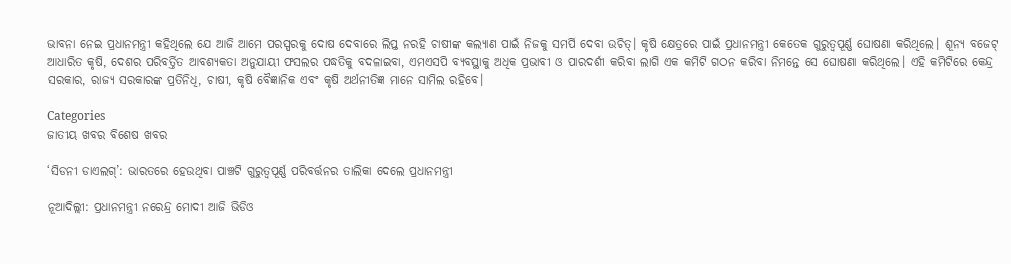ଭାବନା ନେଇ ପ୍ରଧାନମନ୍ତ୍ରୀ କହିଥିଲେ ଯେ ଆଜି ଆମେ ପରସ୍ପରକୁ ଦୋଷ ଦେବାରେ ଲିପ୍ତ ନରହି ଚାଷୀଙ୍କ କଲ୍ୟାଣ ପାଇଁ ନିଜକୁ ସମର୍ପି ଦେବା ଉଚିତ୍। କୃଷି କ୍ଷେତ୍ରରେ ପାଇଁ ପ୍ରଧାନମନ୍ତ୍ରୀ କେତେକ ଗୁରୁତ୍ୱପୂର୍ଣ୍ଣ ଘୋଷଣା କରିଥିଲେ। ଶୂନ୍ୟ ବଜେଟ୍ ଆଧାରିତ କୃଷି, ଦେଶର ପରିବର୍ତ୍ତିତ ଆବଶ୍ୟକତା ଅନୁଯାୟୀ ଫସଲର ପଦ୍ଧତିକୁ ବଦଳାଇବା, ଏମଏସପି ବ୍ୟବସ୍ଥାକୁ ଅଧିକ ପ୍ରଭାବୀ ଓ ପାରଦର୍ଶୀ କରିବା ଲାଗି ଏକ କମିଟି ଗଠନ କରିବା ନିମନ୍ତେ ସେ ଘୋଷଣା କରିଥିଲେ। ଏହି କମିଟିରେ କେନ୍ଦ୍ର ସରକାର, ରାଜ୍ୟ ସରକାରଙ୍କ ପ୍ରତିନିଧି, ଚାଷୀ, କୃଷି ବୈଜ୍ଞାନିକ ଏବଂ କୃଷି ଅର୍ଥନୀତିଜ୍ଞ ମାନେ ସାମିଲ ରହିବେ।

Categories
ଜାତୀୟ ଖବର ବିଶେଷ ଖବର

‘ସିଡନୀ ଡାଏଲଗ୍’: ଭାରତରେ ହେଉଥିବା ପାଞ୍ଚଟି ଗୁରୁତ୍ୱପୂର୍ଣ୍ଣ ପରିବର୍ତ୍ତନର ତାଲିକା ଦେଲେ ପ୍ରଧାନମନ୍ତ୍ରୀ

ନୂଆଦିଲ୍ଲୀ: ପ୍ରଧାନମନ୍ତ୍ରୀ ନରେନ୍ଦ୍ର ମୋଦୀ ଆଜି ଭିଡିଓ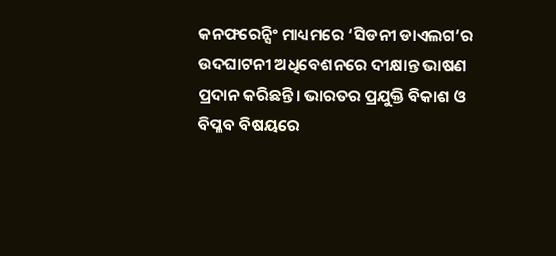କନଫରେନ୍ସିଂ ମାଧ୍ୟମରେ ‘ସିଡନୀ ଡାଏଲଗ’ର ଉଦଘାଟନୀ ଅଧିବେଶନରେ ଦୀକ୍ଷାନ୍ତ ଭାଷଣ ପ୍ରଦାନ କରିଛନ୍ତି। ଭାରତର ପ୍ରଯୁକ୍ତି ବିକାଶ ଓ ବିପ୍ଳବ ବିଷୟରେ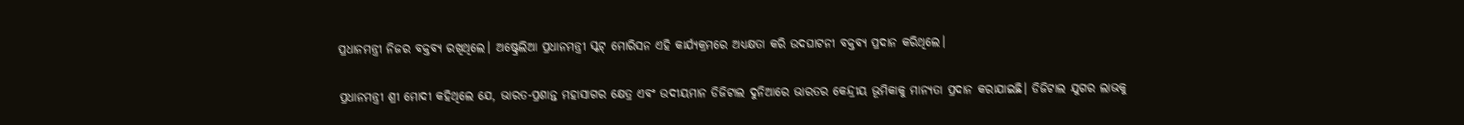ପ୍ରଧାନମନ୍ତ୍ରୀ ନିଜର ବକ୍ତବ୍ୟ ରଖିଥିଲେ। ଅଷ୍ଟ୍ରେଲିଆ ପ୍ରଧାନମନ୍ତ୍ରୀ ସ୍କଟ୍ ମୋରିସନ ଏହି କାର୍ଯ୍ୟକ୍ରମରେ ଅଧ୍ୟକ୍ଷତା କରି ଉଦଘାଟନୀ ବକ୍ତବ୍ୟ ପ୍ରଦାନ କରିଥିଲେ।

ପ୍ରଧାନମନ୍ତ୍ରୀ ଶ୍ରୀ ମୋଦୀ କହିଥିଲେ ଯେ, ଭାରତ-ପ୍ରଶାନ୍ତ ମହାସାଗର କ୍ଷେତ୍ର ଏବଂ ଉଦୀୟମାନ ଡିଜିଟାଲ ଦୁନିଆରେ ଭାରତର କେନ୍ଦ୍ରୀୟ ଭୂମିକାକୁ ମାନ୍ୟତା ପ୍ରଦାନ କରାଯାଇଛି। ଡିଜିଟାଲ ଯୁଗର ଲାଭକୁ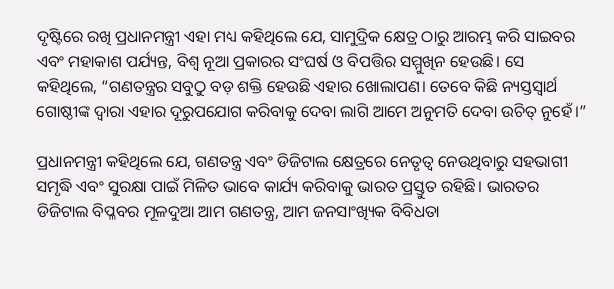ଦୃଷ୍ଟିରେ ରଖି ପ୍ରଧାନମନ୍ତ୍ରୀ ଏହା ମଧ୍ୟ କହିଥିଲେ ଯେ, ସାମୁଦ୍ରିକ କ୍ଷେତ୍ର ଠାରୁ ଆରମ୍ଭ କରି ସାଇବର ଏବଂ ମହାକାଶ ପର୍ଯ୍ୟନ୍ତ, ବିଶ୍ୱ ନୂଆ ପ୍ରକାରର ସଂଘର୍ଷ ଓ ବିପତ୍ତିର ସମ୍ମୁଖିନ ହେଉଛି। ସେ କହିଥିଲେ, “ଗଣତନ୍ତ୍ରର ସବୁଠୁ ବଡ଼ ଶକ୍ତି ହେଉଛି ଏହାର ଖୋଲାପଣ। ତେବେ କିଛି ନ୍ୟସ୍ତସ୍ୱାର୍ଥ ଗୋଷ୍ଠୀଙ୍କ ଦ୍ୱାରା ଏହାର ଦୂରୁପଯୋଗ କରିବାକୁ ଦେବା ଲାଗି ଆମେ ଅନୁମତି ଦେବା ଉଚିତ୍ ନୁହେଁ।”

ପ୍ରଧାନମନ୍ତ୍ରୀ କହିଥିଲେ ଯେ, ଗଣତନ୍ତ୍ର ଏବଂ ଡିଜିଟାଲ କ୍ଷେତ୍ରରେ ନେତୃତ୍ୱ ନେଉଥିବାରୁ ସହଭାଗୀ ସମୃଦ୍ଧି ଏବଂ ସୁରକ୍ଷା ପାଇଁ ମିଳିତ ଭାବେ କାର୍ଯ୍ୟ କରିବାକୁ ଭାରତ ପ୍ରସ୍ତୁତ ରହିଛି। ଭାରତର ଡିଜିଟାଲ ବିପ୍ଳବର ମୂଳଦୁଆ ଆମ ଗଣତନ୍ତ୍ର, ଆମ ଜନସାଂଖ୍ୟିକ ବିବିଧତା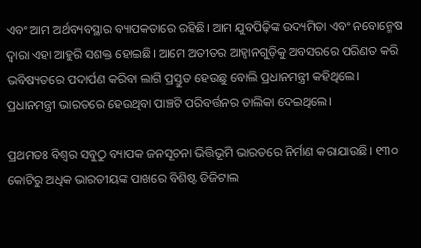ଏବଂ ଆମ ଅର୍ଥବ୍ୟବସ୍ଥାର ବ୍ୟାପକତାରେ ରହିଛି। ଆମ ଯୁବପିଢ଼ିଙ୍କ ଉଦ୍ୟମିତା ଏବଂ ନବୋନ୍ମେଷ ଦ୍ୱାରା ଏହା ଆହୁରି ସଶକ୍ତ ହୋଇଛି। ଆମେ ଅତୀତର ଆହ୍ୱାନଗୁଡ଼ିକୁ ଅବସରରେ ପରିଣତ କରି ଭବିଷ୍ୟତରେ ପଦାର୍ପଣ କରିବା ଲାଗି ପ୍ରସ୍ତୁତ ହେଉଛୁ ବୋଲି ପ୍ରଧାନମନ୍ତ୍ରୀ କହିଥିଲେ।
ପ୍ରଧାନମନ୍ତ୍ରୀ ଭାରତରେ ହେଉଥିବା ପାଞ୍ଚଟି ପରିବର୍ତ୍ତନର ତାଲିକା ଦେଇଥିଲେ।

ପ୍ରଥମତଃ ବିଶ୍ୱର ସବୁଠୁ ବ୍ୟାପକ ଜନସୂଚନା ଭିତ୍ତିଭୂମି ଭାରତରେ ନିର୍ମାଣ କରାଯାଉଛି। ୧୩୦ କୋଟିରୁ ଅଧିକ ଭାରତୀୟଙ୍କ ପାଖରେ ବିଶିଷ୍ଟ ଡିଜିଟାଲ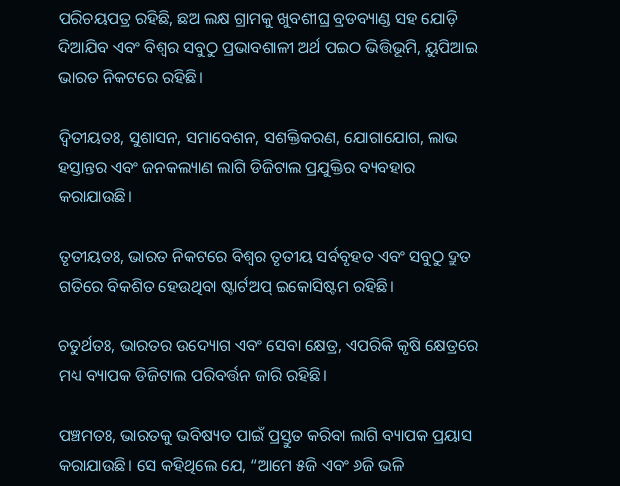ପରିଚୟପତ୍ର ରହିଛି, ଛଅ ଲକ୍ଷ ଗ୍ରାମକୁ ଖୁବଶୀଘ୍ର ବ୍ରଡବ୍ୟାଣ୍ଡ ସହ ଯୋଡ଼ି ଦିଆଯିବ ଏବଂ ବିଶ୍ୱର ସବୁଠୁ ପ୍ରଭାବଶାଳୀ ଅର୍ଥ ପଇଠ ଭିତ୍ତିଭୂମି, ୟୁପିଆଇ ଭାରତ ନିକଟରେ ରହିଛି।

ଦ୍ୱିତୀୟତଃ, ସୁଶାସନ, ସମାବେଶନ, ସଶକ୍ତିକରଣ, ଯୋଗାଯୋଗ, ଲାଭ ହସ୍ତାନ୍ତର ଏବଂ ଜନକଲ୍ୟାଣ ଲାଗି ଡିଜିଟାଲ ପ୍ରଯୁକ୍ତିର ବ୍ୟବହାର କରାଯାଉଛି।

ତୃତୀୟତଃ, ଭାରତ ନିକଟରେ ବିଶ୍ୱର ତୃତୀୟ ସର୍ବବୃହତ ଏବଂ ସବୁଠୁ ଦ୍ରୁତ ଗତିରେ ବିକଶିତ ହେଉଥିବା ଷ୍ଟାର୍ଟଅପ୍ ଇକୋସିଷ୍ଟମ ରହିଛି।

ଚତୁର୍ଥତଃ, ଭାରତର ଉଦ୍ୟୋଗ ଏବଂ ସେବା କ୍ଷେତ୍ର, ଏପରିକି କୃଷି କ୍ଷେତ୍ରରେ ମଧ୍ୟ ବ୍ୟାପକ ଡିଜିଟାଲ ପରିବର୍ତ୍ତନ ଜାରି ରହିଛି।

ପଞ୍ଚମତଃ, ଭାରତକୁ ଭବିଷ୍ୟତ ପାଇଁ ପ୍ରସ୍ତୁତ କରିବା ଲାଗି ବ୍ୟାପକ ପ୍ରୟାସ କରାଯାଉଛି। ସେ କହିଥିଲେ ଯେ, “ଆମେ ୫ଜି ଏବଂ ୬ଜି ଭଳି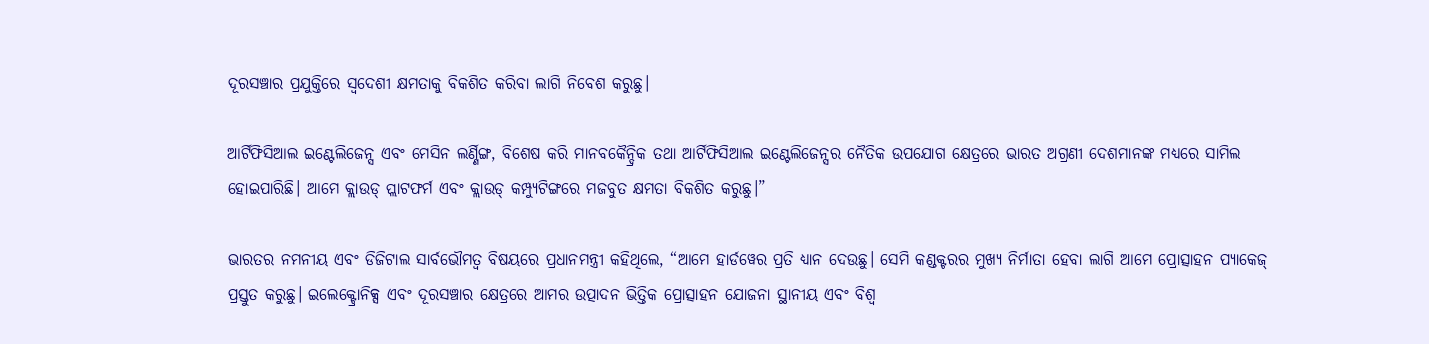ଦୂରସଞ୍ଚାର ପ୍ରଯୁକ୍ତିରେ ସ୍ୱଦେଶୀ କ୍ଷମତାକୁ ବିକଶିତ କରିବା ଲାଗି ନିବେଶ କରୁଛୁ।

ଆର୍ଟିଫିସିଆଲ ଇଣ୍ଟେଲିଜେନ୍ସ ଏବଂ ମେସିନ ଲର୍ଣ୍ଣିଙ୍ଗ, ବିଶେଷ କରି ମାନବକୈନ୍ଦ୍ରିକ ତଥା ଆର୍ଟିଫିସିଆଲ ଇଣ୍ଟେଲିଜେନ୍ସର ନୈତିକ ଉପଯୋଗ କ୍ଷେତ୍ରରେ ଭାରତ ଅଗ୍ରଣୀ ଦେଶମାନଙ୍କ ମଧ୍ୟରେ ସାମିଲ ହୋଇପାରିଛି। ଆମେ କ୍ଲାଉଡ୍ ପ୍ଲାଟଫର୍ମ ଏବଂ କ୍ଲାଉଡ୍ କମ୍ପ୍ୟୁଟିଙ୍ଗରେ ମଜବୁତ କ୍ଷମତା ବିକଶିତ କରୁଛୁ।”

ଭାରତର ନମନୀୟ ଏବଂ ଡିଜିଟାଲ ସାର୍ବଭୌମତ୍ୱ ବିଷୟରେ ପ୍ରଧାନମନ୍ତ୍ରୀ କହିଥିଲେ, “ଆମେ ହାର୍ଡୱେର ପ୍ରତି ଧ୍ୟାନ ଦେଉଛୁ। ସେମି କଣ୍ଡକ୍ଟରର ମୁଖ୍ୟ ନିର୍ମାତା ହେବା ଲାଗି ଆମେ ପ୍ରୋତ୍ସାହନ ପ୍ୟାକେଜ୍ ପ୍ରସ୍ତୁତ କରୁଛୁ। ଇଲେକ୍ଟ୍ରୋନିକ୍ସ ଏବଂ ଦୂରସଞ୍ଚାର କ୍ଷେତ୍ରରେ ଆମର ଉତ୍ପାଦନ ଭିତ୍ତିକ ପ୍ରୋତ୍ସାହନ ଯୋଜନା ସ୍ଥାନୀୟ ଏବଂ ବିଶ୍ୱ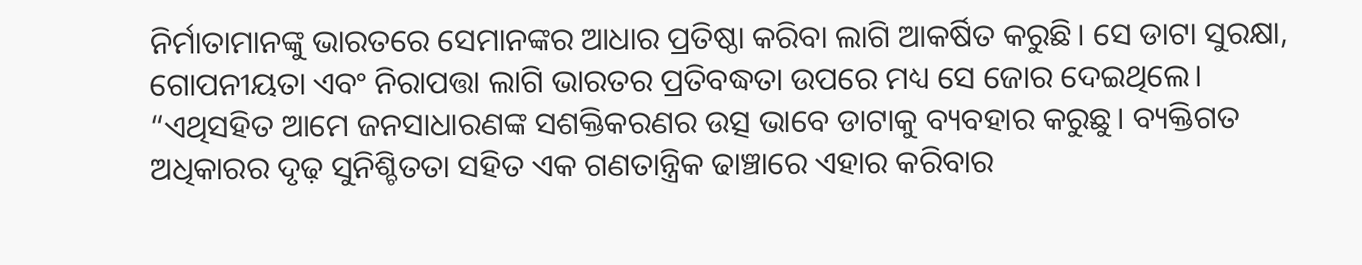ନିର୍ମାତାମାନଙ୍କୁ ଭାରତରେ ସେମାନଙ୍କର ଆଧାର ପ୍ରତିଷ୍ଠା କରିବା ଲାଗି ଆକର୍ଷିତ କରୁଛି। ସେ ଡାଟା ସୁରକ୍ଷା, ଗୋପନୀୟତା ଏବଂ ନିରାପତ୍ତା ଲାଗି ଭାରତର ପ୍ରତିବଦ୍ଧତା ଉପରେ ମଧ୍ୟ ସେ ଜୋର ଦେଇଥିଲେ। “ଏଥିସହିତ ଆମେ ଜନସାଧାରଣଙ୍କ ସଶକ୍ତିକରଣର ଉତ୍ସ ଭାବେ ଡାଟାକୁ ବ୍ୟବହାର କରୁଛୁ। ବ୍ୟକ୍ତିଗତ ଅଧିକାରର ଦୃଢ଼ ସୁନିଶ୍ଚିତତା ସହିତ ଏକ ଗଣତାନ୍ତ୍ରିକ ଢାଞ୍ଚାରେ ଏହାର କରିବାର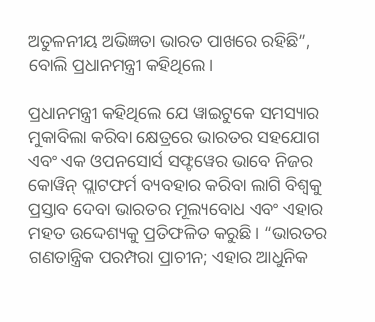ଅତୁଳନୀୟ ଅଭିଜ୍ଞତା ଭାରତ ପାଖରେ ରହିଛି”, ବୋଲି ପ୍ରଧାନମନ୍ତ୍ରୀ କହିଥିଲେ।

ପ୍ରଧାନମନ୍ତ୍ରୀ କହିଥିଲେ ଯେ ୱାଇଟୁକେ ସମସ୍ୟାର ମୁକାବିଲା କରିବା କ୍ଷେତ୍ରରେ ଭାରତର ସହଯୋଗ ଏବଂ ଏକ ଓପନସୋର୍ସ ସଫ୍ଟୱେର ଭାବେ ନିଜର କୋୱିନ୍ ପ୍ଲାଟଫର୍ମ ବ୍ୟବହାର କରିବା ଲାଗି ବିଶ୍ୱକୁ ପ୍ରସ୍ତାବ ଦେବା ଭାରତର ମୂଲ୍ୟବୋଧ ଏବଂ ଏହାର ମହତ ଉଦ୍ଦେଶ୍ୟକୁ ପ୍ରତିଫଳିତ କରୁଛି। “ଭାରତର ଗଣତାନ୍ତ୍ରିକ ପରମ୍ପରା ପ୍ରାଚୀନ; ଏହାର ଆଧୁନିକ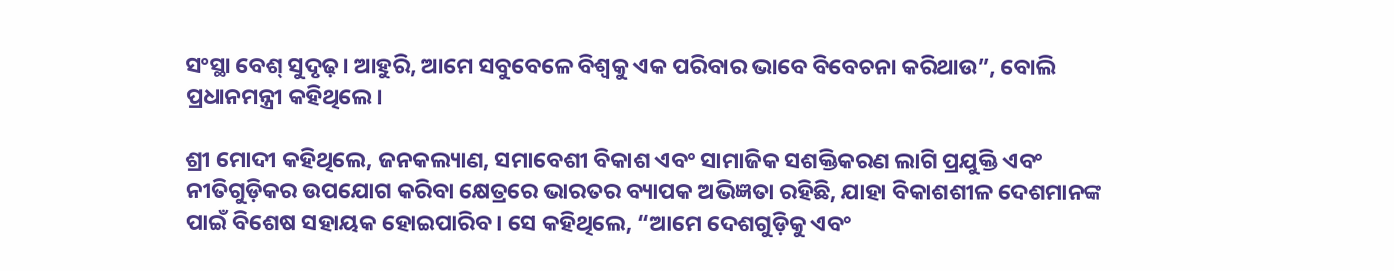ସଂସ୍ଥା ବେଶ୍ ସୁଦୃଢ଼। ଆହୁରି, ଆମେ ସବୁବେଳେ ବିଶ୍ୱକୁ ଏକ ପରିବାର ଭାବେ ବିବେଚନା କରିଥାଉ”, ବୋଲି ପ୍ରଧାନମନ୍ତ୍ରୀ କହିଥିଲେ।

ଶ୍ରୀ ମୋଦୀ କହିଥିଲେ, ଜନକଲ୍ୟାଣ, ସମାବେଶୀ ବିକାଶ ଏବଂ ସାମାଜିକ ସଶକ୍ତିକରଣ ଲାଗି ପ୍ରଯୁକ୍ତି ଏବଂ ନୀତିଗୁଡ଼ିକର ଉପଯୋଗ କରିବା କ୍ଷେତ୍ରରେ ଭାରତର ବ୍ୟାପକ ଅଭିଜ୍ଞତା ରହିଛି, ଯାହା ବିକାଶଶୀଳ ଦେଶମାନଙ୍କ ପାଇଁ ବିଶେଷ ସହାୟକ ହୋଇପାରିବ। ସେ କହିଥିଲେ, “ଆମେ ଦେଶଗୁଡ଼ିକୁ ଏବଂ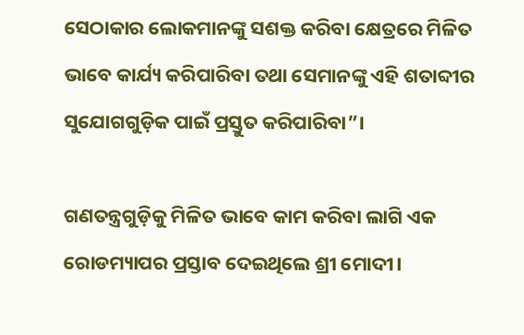ସେଠାକାର ଲୋକମାନଙ୍କୁ ସଶକ୍ତ କରିବା କ୍ଷେତ୍ରରେ ମିଳିତ ଭାବେ କାର୍ଯ୍ୟ କରିପାରିବା ତଥା ସେମାନଙ୍କୁ ଏହି ଶତାବ୍ଦୀର ସୁଯୋଗଗୁଡ଼ିକ ପାଇଁ ପ୍ରସ୍ତୁତ କରିପାରିବା”।

ଗଣତନ୍ତ୍ରଗୁଡ଼ିକୁ ମିଳିତ ଭାବେ କାମ କରିବା ଲାଗି ଏକ ରୋଡମ୍ୟାପର ପ୍ରସ୍ତାବ ଦେଇଥିଲେ ଶ୍ରୀ ମୋଦୀ।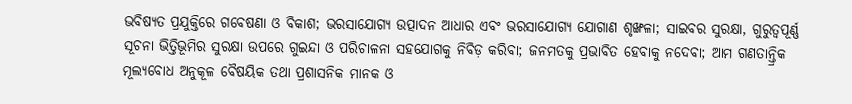ଭବିଷ୍ୟତ ପ୍ରଯୁକ୍ତିରେ ଗବେଷଣା ଓ ବିକାଶ; ଭରସାଯୋଗ୍ୟ ଉତ୍ପାଦନ ଆଧାର ଏବଂ ଭରସାଯୋଗ୍ୟ ଯୋଗାଣ ଶୃଙ୍ଖଳା; ସାଇବର ସୁରକ୍ଷା, ଗୁରୁତ୍ୱପୂର୍ଣ୍ଣ ସୂଚନା ଭିତ୍ତିଭୂମିର ସୁରକ୍ଷା ଉପରେ ଗୁଇନ୍ଦା ଓ ପରିଚାଳନା ସହଯୋଗକୁ ନିବିଡ଼ କରିବା; ଜନମତକୁ ପ୍ରଭାବିତ ହେବାକୁ ନଦେବା; ଆମ ଗଣତାନ୍ତ୍ରିକ ମୂଲ୍ୟବୋଧ ଅନୁକୂଳ ବୈଷୟିକ ତଥା ପ୍ରଶାସନିକ ମାନକ ଓ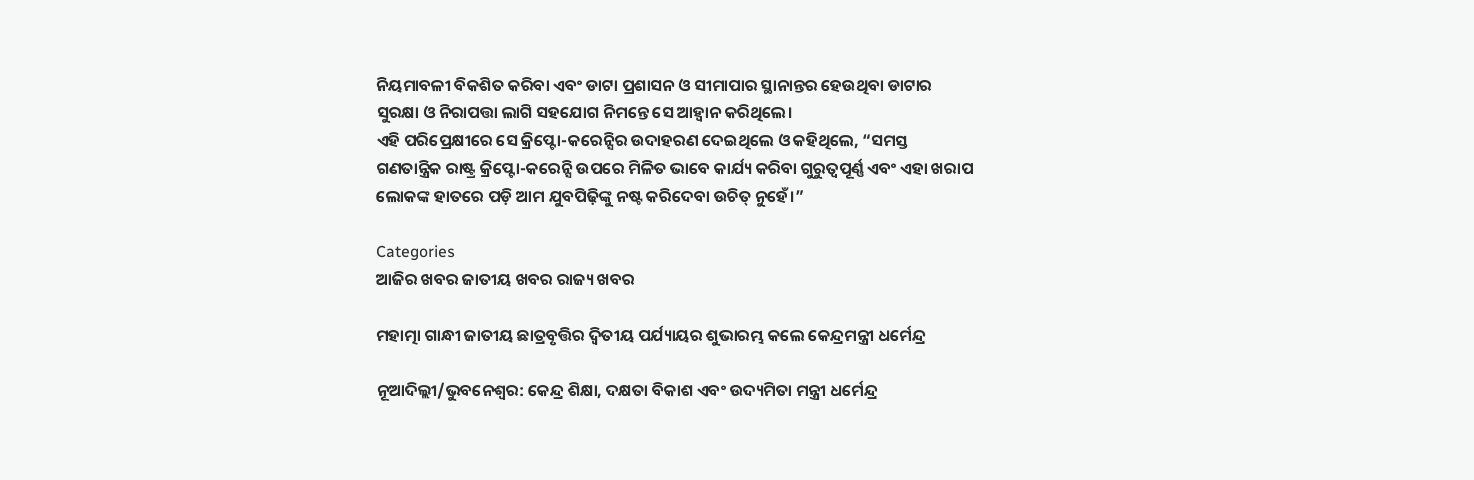ନିୟମାବଳୀ ବିକଶିତ କରିବା ଏବଂ ଡାଟା ପ୍ରଶାସନ ଓ ସୀମାପାର ସ୍ଥାନାନ୍ତର ହେଉଥିବା ଡାଟାର ସୁରକ୍ଷା ଓ ନିରାପତ୍ତା ଲାଗି ସହଯୋଗ ନିମନ୍ତେ ସେ ଆହ୍ୱାନ କରିଥିଲେ।
ଏହି ପରିପ୍ରେକ୍ଷୀରେ ସେ କ୍ରିପ୍ଟୋ-କରେନ୍ସିର ଉଦାହରଣ ଦେଇଥିଲେ ଓ କହିଥିଲେ, “ସମସ୍ତ ଗଣତାନ୍ତ୍ରିକ ରାଷ୍ଟ୍ର କ୍ରିପ୍ଟୋ-କରେନ୍ସି ଉପରେ ମିଳିତ ଭାବେ କାର୍ଯ୍ୟ କରିବା ଗୁରୁତ୍ୱପୂର୍ଣ୍ଣ ଏବଂ ଏହା ଖରାପ ଲୋକଙ୍କ ହାତରେ ପଡ଼ି ଆମ ଯୁବପିଢ଼ିଙ୍କୁ ନଷ୍ଟ କରିଦେବା ଉଚିତ୍ ନୁହେଁ।”

Categories
ଆଜିର ଖବର ଜାତୀୟ ଖବର ରାଜ୍ୟ ଖବର

ମହାତ୍ମା ଗାନ୍ଧୀ ଜାତୀୟ ଛାତ୍ରବୃତ୍ତିର ଦ୍ୱିତୀୟ ପର୍ଯ୍ୟାୟର ଶୁଭାରମ୍ଭ କଲେ କେନ୍ଦ୍ରମନ୍ତ୍ରୀ ଧର୍ମେନ୍ଦ୍ର

ନୂଆଦିଲ୍ଲୀ/ଭୁବନେଶ୍ୱର: କେନ୍ଦ୍ର ଶିକ୍ଷା, ଦକ୍ଷତା ବିକାଶ ଏବଂ ଉଦ୍ୟମିତା ମନ୍ତ୍ରୀ ଧର୍ମେନ୍ଦ୍ର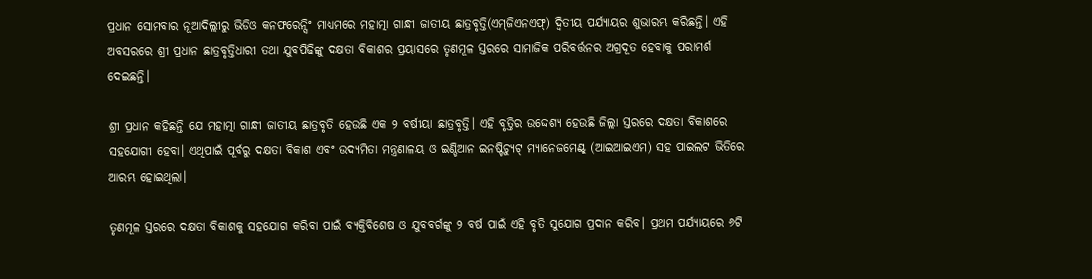ପ୍ରଧାନ ସୋମବାର ନୂଆଦିଲ୍ଲୀରୁ ଭିଡିଓ କନଫରେନ୍ସିଂ ମାଧ୍ୟମରେ ମହାତ୍ମା ଗାନ୍ଧୀ ଜାତୀୟ ଛାତ୍ରବୃତ୍ତି(ଏମ୍‌ଜିଏନଏଫ୍‌) ଦ୍ୱିତୀୟ ପର୍ଯ୍ୟାୟର ଶୁଭାରମ୍ଭ କରିଛନ୍ତି। ଏହି ଅବସରରେ ଶ୍ରୀ ପ୍ରଧାନ ଛାତ୍ରବୃତ୍ତିଧାରୀ ତଥା ଯୁବପିଢିଙ୍କୁ ଦକ୍ଷତା ବିକାଶର ପ୍ରୟାସରେ ତୃଣମୂଳ ସ୍ତରରେ ସାମାଜିକ ପରିବର୍ତ୍ତନର ଅଗ୍ରଦୂତ ହେବାକୁ ପରାମର୍ଶ ଦେଇଛନ୍ତି।

ଶ୍ରୀ ପ୍ରଧାନ କହିଛନ୍ତି ଯେ ମହାତ୍ମା ଗାନ୍ଧୀ ଜାତୀୟ ଛାତ୍ରବୃତି ହେଉଛି ଏକ ୨ ବର୍ଷୀୟା ଛାତ୍ରବୃତ୍ତି। ଏହି ବୃତ୍ତିର ଉଦ୍ଦେଶ୍ୟ ହେଉଛି ଜିଲ୍ଲା ସ୍ତରରେ ଦକ୍ଷତା ବିକାଶରେ ସହଯୋଗୀ ହେବା। ଏଥିପାଇଁ ପୂର୍ବରୁ ଦକ୍ଷତା ବିକାଶ ଏବଂ ଉଦ୍ୟମିତା ମନ୍ତ୍ରଣାଳୟ ଓ ଇଣ୍ଡିଆନ ଇନଷ୍ଟିଚ୍ୟୁଟ୍ ମ୍ୟାନେଜମେଣ୍ଟ୍‌ (ଆଇଆଇଏମ) ସହ ପାଇଲଟ ଭିତିରେ ଆରମ୍ଭ ହୋଇଥିଲା।

ତୃଣମୂଳ ସ୍ତରରେ ଦକ୍ଷତା ବିକାଶକୁ ସହଯୋଗ କରିବା ପାଇଁ ବ୍ୟକ୍ତିବିଶେଷ ଓ ଯୁବବର୍ଗଙ୍କୁ ୨ ବର୍ଷ ପାଇଁ ଏହି ବୃତି ସୁଯୋଗ ପ୍ରଦାନ କରିବ। ପ୍ରଥମ ପର୍ଯ୍ୟାୟରେ ୬ଟି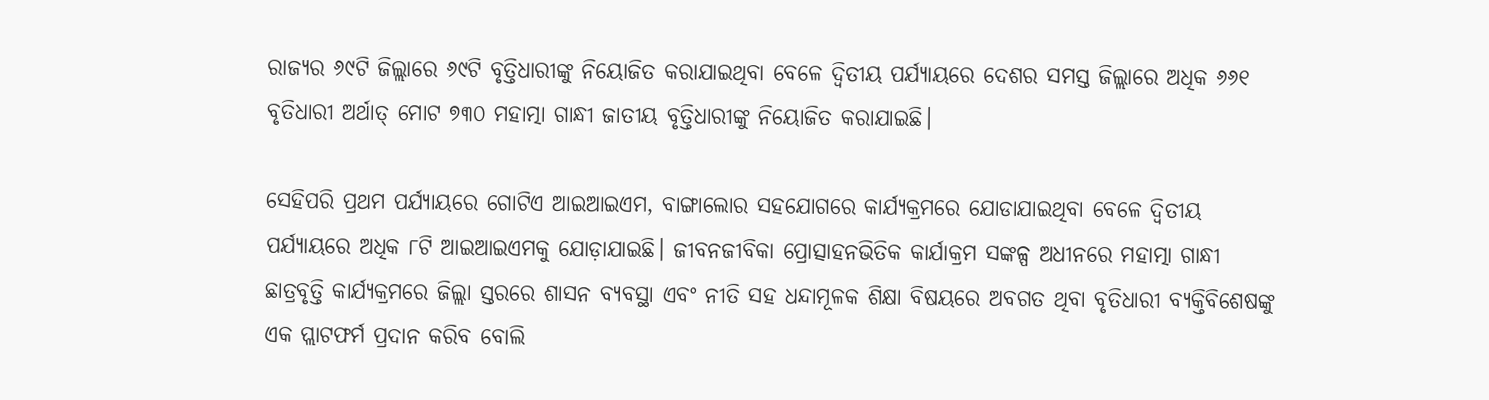ରାଜ୍ୟର ୬୯ଟି ଜିଲ୍ଲାରେ ୬୯ଟି ବୃତ୍ତିଧାରୀଙ୍କୁ ନିୟୋଜିତ କରାଯାଇଥିବା ବେଳେ ଦ୍ୱିତୀୟ ପର୍ଯ୍ୟାୟରେ ଦେଶର ସମସ୍ତ ଜିଲ୍ଲାରେ ଅଧିକ ୬୬୧ ବୃତିଧାରୀ ଅର୍ଥାତ୍ ମୋଟ ୭୩୦ ମହାତ୍ମା ଗାନ୍ଧୀ ଜାତୀୟ ବୃତ୍ତିଧାରୀଙ୍କୁ ନିୟୋଜିତ କରାଯାଇଛି।

ସେହିପରି ପ୍ରଥମ ପର୍ଯ୍ୟାୟରେ ଗୋଟିଏ ଆଇଆଇଏମ, ବାଙ୍ଗାଲୋର ସହଯୋଗରେ କାର୍ଯ୍ୟକ୍ରମରେ ଯୋଡାଯାଇଥିବା ବେଳେ ଦ୍ୱିତୀୟ ପର୍ଯ୍ୟାୟରେ ଅଧିକ ୮ଟି ଆଇଆଇଏମକୁ ଯୋଡ଼ାଯାଇଛି। ଜୀବନଜୀବିକା ପ୍ରୋତ୍ସାହନଭିତିକ କାର୍ଯାକ୍ରମ ସଙ୍କଳ୍ପ ଅଧୀନରେ ମହାତ୍ମା ଗାନ୍ଧୀ ଛାତ୍ରବୃତ୍ତି କାର୍ଯ୍ୟକ୍ରମରେ ଜିଲ୍ଲା ସ୍ତରରେ ଶାସନ ବ୍ୟବସ୍ଥା ଏବଂ ନୀତି ସହ ଧନ୍ଦାମୂଳକ ଶିକ୍ଷା ବିଷୟରେ ଅବଗତ ଥିବା ବୃତିଧାରୀ ବ୍ୟକ୍ତିବିଶେଷଙ୍କୁ ଏକ ପ୍ଲାଟଫର୍ମ ପ୍ରଦାନ କରିବ ବୋଲି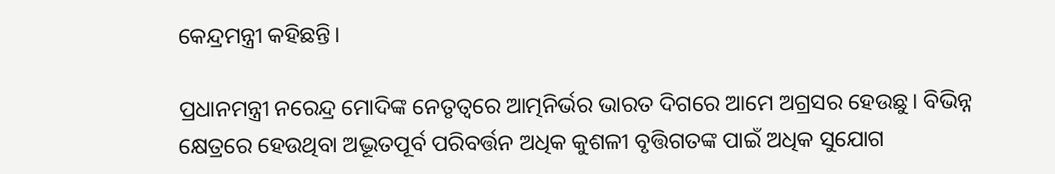କେନ୍ଦ୍ରମନ୍ତ୍ରୀ କହିଛନ୍ତି।

ପ୍ରଧାନମନ୍ତ୍ରୀ ନରେନ୍ଦ୍ର ମୋଦିଙ୍କ ନେତୃତ୍ୱରେ ଆତ୍ମନିର୍ଭର ଭାରତ ଦିଗରେ ଆମେ ଅଗ୍ରସର ହେଉଛୁ। ବିଭିନ୍ନ କ୍ଷେତ୍ରରେ ହେଉଥିବା ଅଦ୍ଭୂତପୂର୍ବ ପରିବର୍ତ୍ତନ ଅଧିକ କୁଶଳୀ ବୃତ୍ତିଗତଙ୍କ ପାଇଁ ଅଧିକ ସୁଯୋଗ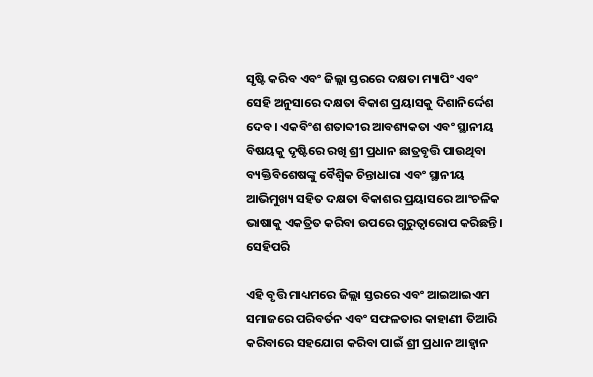ସୃଷ୍ଟି କରିବ ଏବଂ ଜିଲ୍ଲା ସ୍ତରରେ ଦକ୍ଷତା ମ୍ୟାପିଂ ଏବଂ ସେହି ଅନୁସାରେ ଦକ୍ଷତା ବିକାଶ ପ୍ରୟାସକୁ ଦିଶାନିର୍ଦ୍ଦେଶ ଦେବ। ଏକବିଂଶ ଶତାବ୍ଦୀର ଆବଶ୍ୟକତା ଏବଂ ସ୍ଥାନୀୟ ବିଷୟକୁ ଦୃଷ୍ଟିରେ ରଖି ଶ୍ରୀ ପ୍ରଧାନ ଛାତ୍ରବୃତ୍ତି ପାଉଥିବା ବ୍ୟକ୍ତିବିଶେଷଙ୍କୁ ବୈଶ୍ୱିକ ଚିନ୍ତାଧାରା ଏବଂ ସ୍ଥାନୀୟ ଆଭିମୁଖ୍ୟ ସହିତ ଦକ୍ଷତା ବିକାଶର ପ୍ରୟାସରେ ଆଂଚଳିକ ଭାଷାକୁ ଏକତ୍ରିତ କରିବା ଉପରେ ଗୁରୁତ୍ୱାରୋପ କରିଛନ୍ତି। ସେହିପରି

ଏହି ବୃତ୍ତି ମାଧ୍ୟମରେ ଜିଲ୍ଲା ସ୍ତରରେ ଏବଂ ଆଇଆଇଏମ ସମାଜରେ ପରିବର୍ତନ ଏବଂ ସଫଳତାର କାହାଣୀ ତିଆରି କରିବାରେ ସହଯୋଗ କରିବା ପାଇଁ ଶ୍ରୀ ପ୍ରଧାନ ଆହ୍ୱାନ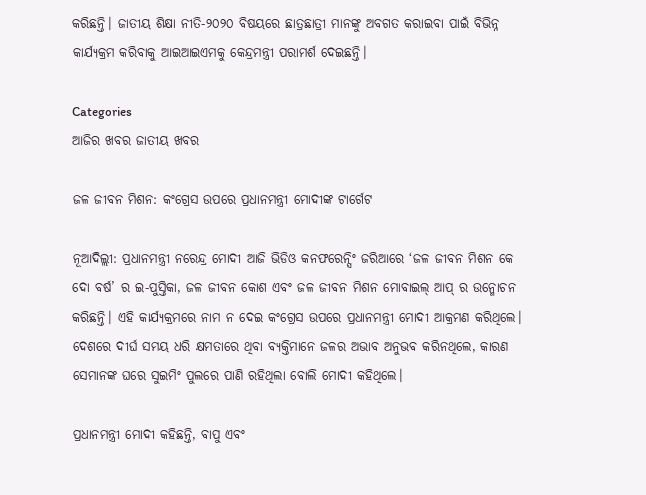କରିଛନ୍ତି। ଜାତୀୟ ଶିକ୍ଷା ନୀତି-୨୦୨୦ ବିଷୟରେ ଛାତ୍ରଛାତ୍ରୀ ମାନଙ୍କୁ ଅବଗତ କରାଇବା ପାଇଁ ବିଭିନ୍ନ କାର୍ଯ୍ୟକ୍ରମ କରିବାକୁ ଆଇଆଇଏମକୁ କେନ୍ଦ୍ରମନ୍ତ୍ରୀ ପରାମର୍ଶ ଦେଇଛନ୍ତି।

Categories
ଆଜିର ଖବର ଜାତୀୟ ଖବର

ଜଳ ଜୀବନ ମିଶନ: କଂଗ୍ରେସ ଉପରେ ପ୍ରଧାନମନ୍ତ୍ରୀ ମୋଦୀଙ୍କ ଟାର୍ଗେଟ

ନୂଆଦିଲ୍ଲୀ: ପ୍ରଧାନମନ୍ତ୍ରୀ ନରେନ୍ଦ୍ର ମୋଦୀ ଆଜି ଭିଡିଓ କନଫରେନ୍ସିଂ ଜରିଆରେ ‘ଜଳ ଜୀବନ ମିଶନ କେ ଦୋ ବର୍ଷ’ ର ଇ-ପୁସ୍ତିକା, ଜଳ ଜୀବନ କୋଶ ଏବଂ ଜଳ ଜୀବନ ମିଶନ ମୋବାଇଲ୍ ଆପ୍ ର ଉନ୍ମୋଚନ କରିଛନ୍ତି। ଏହି କାର୍ଯ୍ୟକ୍ରମରେ ନାମ ନ ଦେଇ କଂଗ୍ରେସ ଉପରେ ପ୍ରଧାନମନ୍ତ୍ରୀ ମୋଦୀ ଆକ୍ରମଣ କରିଥିଲେ। ଦେଶରେ ଦୀର୍ଘ ସମୟ ଧରି କ୍ଷମତାରେ ଥିବା ବ୍ୟକ୍ତିମାନେ ଜଳର ଅଭାବ ଅନୁଭବ କରିନଥିଲେ, କାରଣ ସେମାନଙ୍କ ଘରେ ସୁଇମିଂ ପୁଲରେ ପାଣି ରହିଥିଲା ବୋଲି ମୋଦୀ କହିଥିଲେ।

ପ୍ରଧାନମନ୍ତ୍ରୀ ମୋଦୀ କହିଛନ୍ତି, ବାପୁ ଏବଂ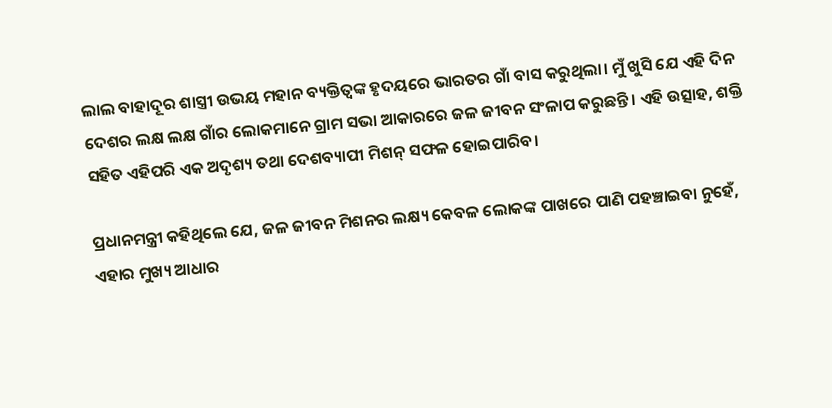ଲାଲ ବାହାଦୂର ଶାସ୍ତ୍ରୀ ଉଭୟ ମହାନ ବ୍ୟକ୍ତିତ୍ୱଙ୍କ ହୃଦୟରେ ଭାରତର ଗାଁ ବାସ କରୁଥିଲା। ମୁଁ ଖୁସି ଯେ ଏହି ଦିନ ଦେଶର ଲକ୍ଷ ଲକ୍ଷ ଗାଁର ଲୋକମାନେ ଗ୍ରାମ ସଭା ଆକାରରେ ଜଳ ଜୀବନ ସଂଳାପ କରୁଛନ୍ତି। ଏହି ଉତ୍ସାହ, ଶକ୍ତି ସହିତ ଏହିପରି ଏକ ଅଦୃଶ୍ୟ ତଥା ଦେଶବ୍ୟାପୀ ମିଶନ୍ ସଫଳ ହୋଇପାରିବ।

ପ୍ରଧାନମନ୍ତ୍ରୀ କହିଥିଲେ ଯେ, ଜଳ ଜୀବନ ମିଶନର ଲକ୍ଷ୍ୟ କେବଳ ଲୋକଙ୍କ ପାଖରେ ପାଣି ପହଞ୍ଚାଇବା ନୁହେଁ, ଏହାର ମୁଖ୍ୟ ଆଧାର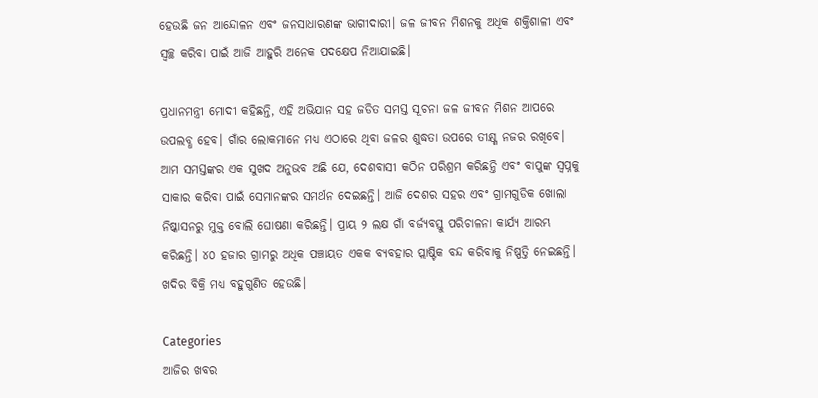ହେଉଛି ଜନ ଆନ୍ଦୋଳନ ଏବଂ ଜନସାଧାରଣଙ୍କ ଭାଗୀଦାରୀ। ଜଳ ଜୀବନ ମିଶନକୁ ଅଧିକ ଶକ୍ତିଶାଳୀ ଏବଂ ସ୍ୱଚ୍ଛ କରିବା ପାଇଁ ଆଜି ଆହୁରି ଅନେକ ପଦକ୍ଷେପ ନିଆଯାଇଛି।

ପ୍ରଧାନମନ୍ତ୍ରୀ ମୋଦୀ କହିଛନ୍ତି, ଏହି ଅଭିଯାନ ସହ ଜଡିତ ସମସ୍ତ ସୂଚନା ଜଳ ଜୀବନ ମିଶନ ଆପରେ ଉପଲବ୍ଧ ହେବ। ଗାଁର ଲୋକମାନେ ମଧ୍ୟ ଏଠାରେ ଥିବା ଜଳର ଶୁଦ୍ଧତା ଉପରେ ତୀକ୍ଷ୍ଣ ନଜର ରଖିବେ। ଆମ ସମସ୍ତଙ୍କର ଏକ ସୁଖଦ ଅନୁଭବ ଅଛି ଯେ, ଦେଶବାସୀ କଠିନ ପରିଶ୍ରମ କରିଛନ୍ତି ଏବଂ ବାପୁଙ୍କ ସ୍ୱପ୍ନକୁ ସାକାର କରିବା ପାଇଁ ସେମାନଙ୍କର ସମର୍ଥନ ଦେଇଛନ୍ତି। ଆଜି ଦେଶର ସହର ଏବଂ ଗ୍ରାମଗୁଡିକ ଖୋଲା ନିଷ୍କାସନରୁ ମୁକ୍ତ ବୋଲି ଘୋଷଣା କରିଛନ୍ତି। ପ୍ରାୟ ୨ ଲକ୍ଷ ଗାଁ ବର୍ଜ୍ୟବସ୍ତୁ ପରିଚାଳନା କାର୍ଯ୍ୟ ଆରମ୍ଭ କରିଛନ୍ତି। ୪୦ ହଜାର ଗ୍ରାମରୁ ଅଧିକ ପଞ୍ଚାୟତ ଏକକ ବ୍ୟବହାର ପ୍ଲାଷ୍ଟିକ ବନ୍ଦ କରିବାକୁ ନିଷ୍ପତ୍ତି ନେଇଛନ୍ତି। ଖଦିର ବିକ୍ରି ମଧ୍ୟ ବହୁଗୁଣିତ ହେଉଛି।

Categories
ଆଜିର ଖବର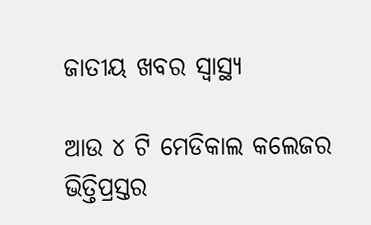ଜାତୀୟ ଖବର ସ୍ବାସ୍ଥ୍ୟ

ଆଉ ୪ ଟି ମେଡିକାଲ କଲେଜର ଭିତ୍ତିପ୍ରସ୍ତର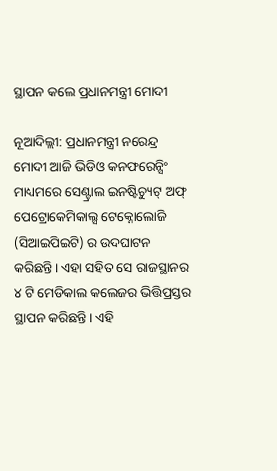ସ୍ଥାପନ କଲେ ପ୍ରଧାନମନ୍ତ୍ରୀ ମୋଦୀ

ନୂଆଦିଲ୍ଲୀ: ପ୍ରଧାନମନ୍ତ୍ରୀ ନରେନ୍ଦ୍ର ମୋଦୀ ଆଜି ଭିଡିଓ କନଫରେନ୍ସିଂ ମାଧ୍ୟମରେ ସେଣ୍ଟ୍ରାଲ ଇନଷ୍ଟିଚ୍ୟୁଟ୍ ଅଫ୍ ପେଟ୍ରୋକେମିକାଲ୍ସ ଟେକ୍ନୋଲୋଜି (ସିଆଇପିଇଟି) ର ଉଦଘାଟନ କରିଛନ୍ତି। ଏହା ସହିତ ସେ ରାଜସ୍ଥାନର ୪ ଟି ମେଡିକାଲ କଲେଜର ଭିତ୍ତିପ୍ରସ୍ତର ସ୍ଥାପନ କରିଛନ୍ତି। ଏହି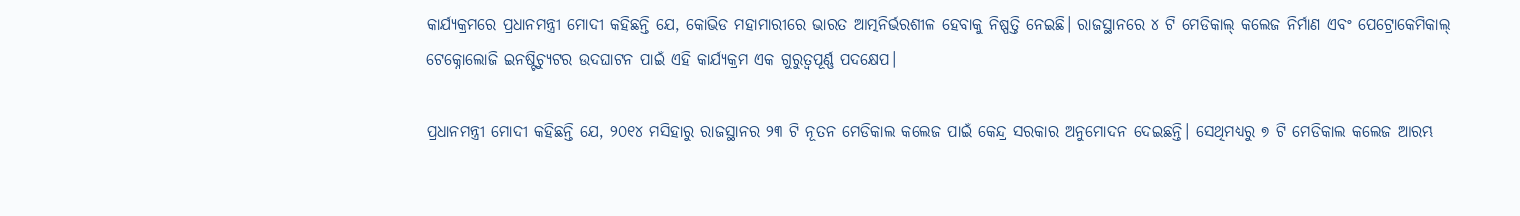କାର୍ଯ୍ୟକ୍ରମରେ ପ୍ରଧାନମନ୍ତ୍ରୀ ମୋଦୀ କହିଛନ୍ତି ଯେ, କୋଭିଡ ମହାମାରୀରେ ଭାରତ ଆତ୍ମନିର୍ଭରଶୀଳ ହେବାକୁ ନିଷ୍ପତ୍ତି ନେଇଛି। ରାଜସ୍ଥାନରେ ୪ ଟି ମେଡିକାଲ୍ କଲେଜ ନିର୍ମାଣ ଏବଂ ପେଟ୍ରୋକେମିକାଲ୍ ଟେକ୍ନୋଲୋଜି ଇନଷ୍ଟିଚ୍ୟୁଟର ଉଦଘାଟନ ପାଇଁ ଏହି କାର୍ଯ୍ୟକ୍ରମ ଏକ ଗୁରୁତ୍ୱପୂର୍ଣ୍ଣ ପଦକ୍ଷେପ।

ପ୍ରଧାନମନ୍ତ୍ରୀ ମୋଦୀ କହିଛନ୍ତି ଯେ, ୨୦୧୪ ମସିହାରୁ ରାଜସ୍ଥାନର ୨୩ ଟି ନୂତନ ମେଡିକାଲ କଲେଜ ପାଇଁ କେନ୍ଦ୍ର ସରକାର ଅନୁମୋଦନ ଦେଇଛନ୍ତି। ସେଥିମଧ୍ୟରୁ ୭ ଟି ମେଡିକାଲ କଲେଜ ଆରମ୍ଭ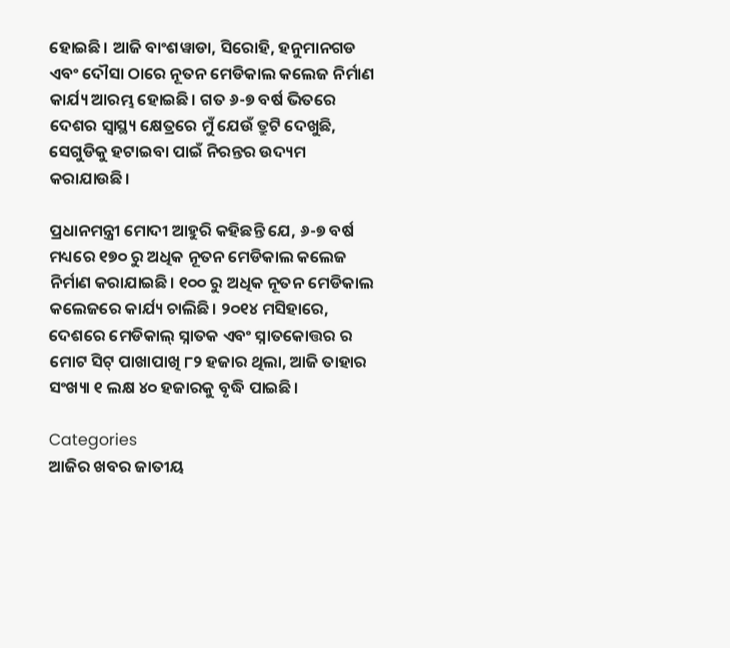ହୋଇଛି। ଆଜି ବାଂଶୱାଡା, ସିରୋହି, ହନୁମାନଗଡ ଏବଂ ଦୌସା ଠାରେ ନୂତନ ମେଡିକାଲ କଲେଜ ନିର୍ମାଣ କାର୍ଯ୍ୟ ଆରମ୍ଭ ହୋଇଛି। ଗତ ୬-୭ ବର୍ଷ ଭିତରେ ଦେଶର ସ୍ୱାସ୍ଥ୍ୟ କ୍ଷେତ୍ରରେ ମୁଁ ଯେଉଁ ତ୍ରୁଟି ଦେଖୁଛି, ସେଗୁଡିକୁ ହଟାଇବା ପାଇଁ ନିରନ୍ତର ଉଦ୍ୟମ କରାଯାଉଛି।

ପ୍ରଧାନମନ୍ତ୍ରୀ ମୋଦୀ ଆହୁରି କହିଛନ୍ତି ଯେ, ୬-୭ ବର୍ଷ ମଧ୍ୟରେ ୧୭୦ ରୁ ଅଧିକ ନୂତନ ମେଡିକାଲ କଲେଜ ନିର୍ମାଣ କରାଯାଇଛି। ୧୦୦ ରୁ ଅଧିକ ନୂତନ ମେଡିକାଲ କଲେଜରେ କାର୍ଯ୍ୟ ଚାଲିଛି। ୨୦୧୪ ମସିହାରେ, ଦେଶରେ ମେଡିକାଲ୍ ସ୍ନାତକ ଏବଂ ସ୍ନାତକୋତ୍ତର ର ମୋଟ ସିଟ୍ ପାଖାପାଖି ୮୨ ହଜାର ଥିଲା, ଆଜି ତାହାର ସଂଖ୍ୟା ୧ ଲକ୍ଷ ୪୦ ହଜାରକୁ ବୃଦ୍ଧି ପାଇଛି।

Categories
ଆଜିର ଖବର ଜାତୀୟ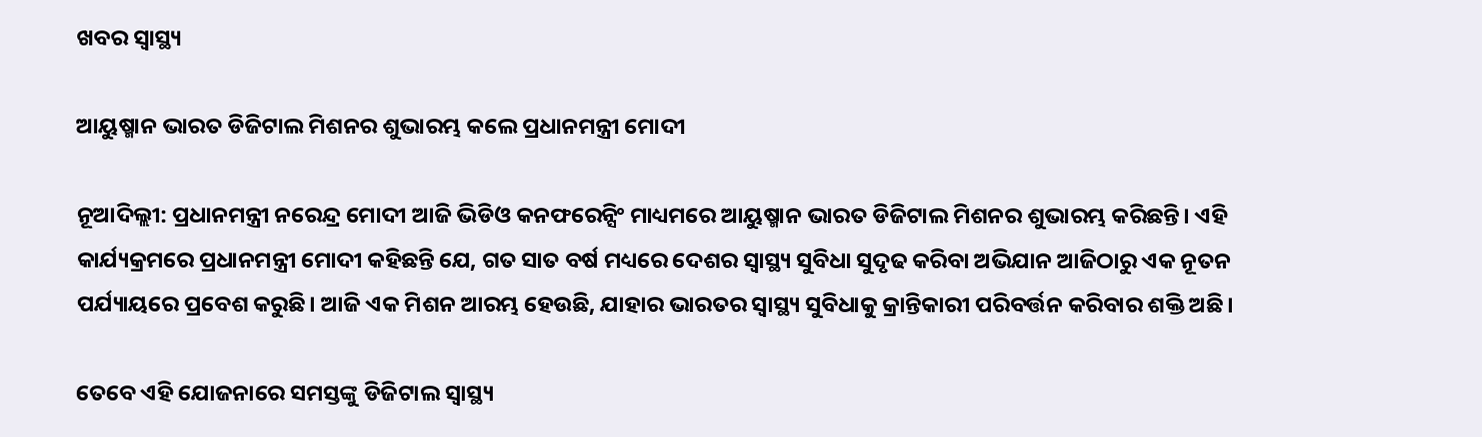ଖବର ସ୍ବାସ୍ଥ୍ୟ

ଆୟୁଷ୍ମାନ ଭାରତ ଡିଜିଟାଲ ମିଶନର ଶୁଭାରମ୍ଭ କଲେ ପ୍ରଧାନମନ୍ତ୍ରୀ ମୋଦୀ

ନୂଆଦିଲ୍ଲୀ: ପ୍ରଧାନମନ୍ତ୍ରୀ ନରେନ୍ଦ୍ର ମୋଦୀ ଆଜି ଭିଡିଓ କନଫରେନ୍ସିଂ ମାଧ୍ୟମରେ ଆୟୁଷ୍ମାନ ଭାରତ ଡିଜିଟାଲ ମିଶନର ଶୁଭାରମ୍ଭ କରିଛନ୍ତି। ଏହି କାର୍ଯ୍ୟକ୍ରମରେ ପ୍ରଧାନମନ୍ତ୍ରୀ ମୋଦୀ କହିଛନ୍ତି ଯେ, ଗତ ସାତ ବର୍ଷ ମଧ୍ୟରେ ଦେଶର ସ୍ୱାସ୍ଥ୍ୟ ସୁବିଧା ସୁଦୃଢ କରିବା ଅଭିଯାନ ଆଜିଠାରୁ ଏକ ନୂତନ ପର୍ଯ୍ୟାୟରେ ପ୍ରବେଶ କରୁଛି। ଆଜି ଏକ ମିଶନ ଆରମ୍ଭ ହେଉଛି, ଯାହାର ଭାରତର ସ୍ୱାସ୍ଥ୍ୟ ସୁବିଧାକୁ କ୍ରାନ୍ତିକାରୀ ପରିବର୍ତ୍ତନ କରିବାର ଶକ୍ତି ଅଛି।

ତେବେ ଏହି ଯୋଜନାରେ ସମସ୍ତଙ୍କୁ ଡିଜିଟାଲ ସ୍ୱାସ୍ଥ୍ୟ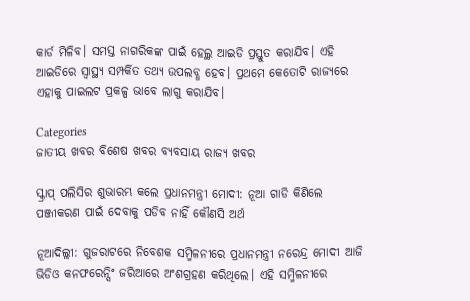କାର୍ଡ ମିଳିବ। ସମସ୍ତ ନାଗରିକଙ୍କ ପାଇଁ ହେଲ୍ଥ ଆଇଡି ପ୍ରସ୍ତୁତ କରାଯିବ। ଏହି ଆଇଡିରେ ସ୍ୱାସ୍ଥ୍ୟ ସମ୍ପର୍କିତ ତଥ୍ୟ ଉପଲବ୍ଧ ହେବ। ପ୍ରଥମେ କେତୋଟି ରାଜ୍ୟରେ ଏହାକୁ ପାଇଲଟ ପ୍ରକଳ୍ପ ଭାବେ ଲାଗୁ କରାଯିବ।

Categories
ଜାତୀୟ ଖବର ବିଶେଷ ଖବର ବ୍ୟବସାୟ ରାଜ୍ୟ ଖବର

ସ୍କ୍ରାପ୍ ପଲିସିର ଶୁଭାରମ୍ଭ କଲେ ପ୍ରଧାନମନ୍ତ୍ରୀ ମୋଦୀ: ନୂଆ ଗାଡି କିଣିଲେ ପଞ୍ଜୀକରଣ ପାଇଁ ଦେବାକୁ ପଡିବ ନାହିଁ କୌଣସି ଅର୍ଥ

ନୂଆଦିଲ୍ଲୀ: ଗୁଜରାଟରେ ନିବେଶକ ସମ୍ମିଳନୀରେ ପ୍ରଧାନମନ୍ତ୍ରୀ ନରେନ୍ଦ୍ର ମୋଦୀ ଆଜି ଭିଡିଓ କନଫରେନ୍ସିଂ ଜରିଆରେ ଅଂଶଗ୍ରହଣ କରିଥିଲେ। ଏହି ସମ୍ମିଳନୀରେ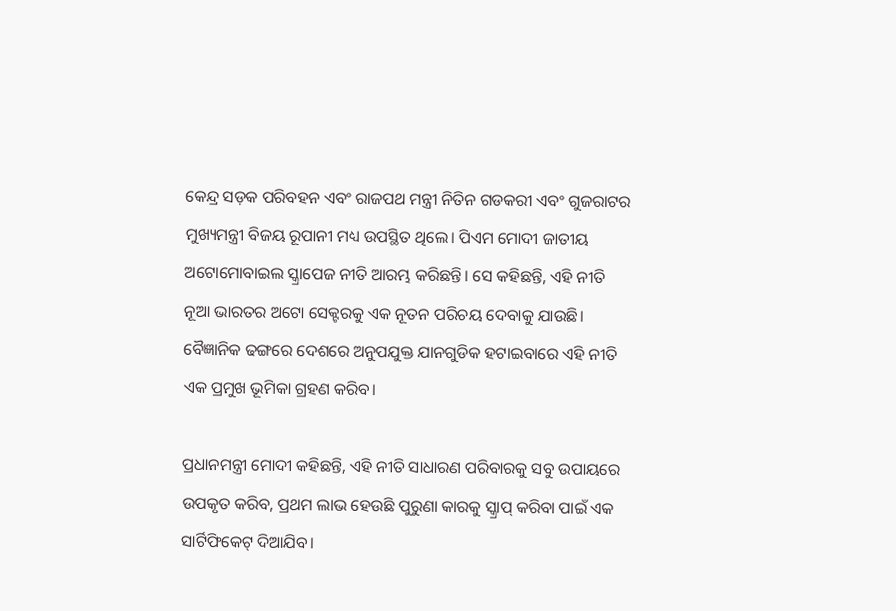କେନ୍ଦ୍ର ସଡ଼କ ପରିବହନ ଏବଂ ରାଜପଥ ମନ୍ତ୍ରୀ ନିତିନ ଗଡକରୀ ଏବଂ ଗୁଜରାଟର ମୁଖ୍ୟମନ୍ତ୍ରୀ ବିଜୟ ରୂପାନୀ ମଧ୍ୟ ଉପସ୍ଥିତ ଥିଲେ। ପିଏମ ମୋଦୀ ଜାତୀୟ ଅଟୋମୋବାଇଲ ସ୍କ୍ରାପେଜ ନୀତି ଆରମ୍ଭ କରିଛନ୍ତି। ସେ କହିଛନ୍ତି, ଏହି ନୀତି ନୂଆ ଭାରତର ଅଟୋ ସେକ୍ଟରକୁ ଏକ ନୂତନ ପରିଚୟ ଦେବାକୁ ଯାଉଛି। ବୈଜ୍ଞାନିକ ଢଙ୍ଗରେ ଦେଶରେ ଅନୁପଯୁକ୍ତ ଯାନଗୁଡିକ ହଟାଇବାରେ ଏହି ନୀତି ଏକ ପ୍ରମୁଖ ଭୂମିକା ଗ୍ରହଣ କରିବ।

ପ୍ରଧାନମନ୍ତ୍ରୀ ମୋଦୀ କହିଛନ୍ତି, ଏହି ନୀତି ସାଧାରଣ ପରିବାରକୁ ସବୁ ଉପାୟରେ ଉପକୃତ କରିବ, ପ୍ରଥମ ଲାଭ ହେଉଛି ପୁରୁଣା କାରକୁ ସ୍କ୍ରାପ୍ କରିବା ପାଇଁ ଏକ ସାର୍ଟିଫିକେଟ୍ ଦିଆଯିବ।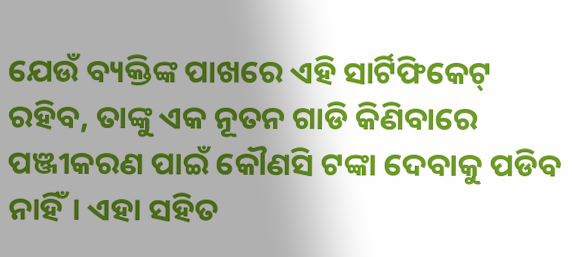ଯେଉଁ ବ୍ୟକ୍ତିଙ୍କ ପାଖରେ ଏହି ସାର୍ଟିଫିକେଟ୍ ରହିବ, ତାଙ୍କୁ ଏକ ନୂତନ ଗାଡି କିଣିବାରେ ପଞ୍ଜୀକରଣ ପାଇଁ କୌଣସି ଟଙ୍କା ଦେବାକୁ ପଡିବ ନାହିଁ। ଏହା ସହିତ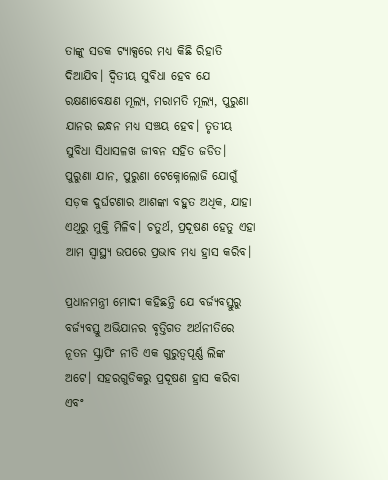ତାଙ୍କୁ ସଡକ ଟ୍ୟାକ୍ସରେ ମଧ୍ୟ କିଛି ରିହାତି ଦିଆଯିବ। ଦ୍ୱିତୀୟ ସୁବିଧା ହେବ ଯେ ରକ୍ଷଣାବେକ୍ଷଣ ମୂଲ୍ୟ, ମରାମତି ମୂଲ୍ୟ, ପୁରୁଣା ଯାନର ଇନ୍ଧନ ମଧ୍ୟ ସଞ୍ଚୟ ହେବ। ତୃତୀୟ ସୁବିଧା ସିଧାସଳଖ ଜୀବନ ସହିତ ଜଡିତ। ପୁରୁଣା ଯାନ, ପୁରୁଣା ଟେକ୍ନୋଲୋଜି ଯୋଗୁଁ ସଡ଼କ ଦୁର୍ଘଟଣାର ଆଶଙ୍କା ବହୁତ ଅଧିକ, ଯାହା ଏଥିରୁ ମୁକ୍ତି ମିଳିବ। ଚତୁର୍ଥ, ପ୍ରଦୂଷଣ ହେତୁ ଏହା ଆମ ସ୍ୱାସ୍ଥ୍ୟ ଉପରେ ପ୍ରଭାବ ମଧ୍ୟ ହ୍ରାସ କରିବ।

ପ୍ରଧାନମନ୍ତ୍ରୀ ମୋଦୀ କହିଛନ୍ତି ଯେ ବର୍ଜ୍ୟବସ୍ତୁରୁ ବର୍ଜ୍ୟବସ୍ତୁ ଅଭିଯାନର ବୃତ୍ତିଗତ ଅର୍ଥନୀତିରେ ନୂତନ ସ୍କ୍ରାପିଂ ନୀତି ଏକ ଗୁରୁତ୍ୱପୂର୍ଣ୍ଣ ଲିଙ୍କ ଅଟେ। ସହରଗୁଡିକରୁ ପ୍ରଦୂଷଣ ହ୍ରାସ କରିବା ଏବଂ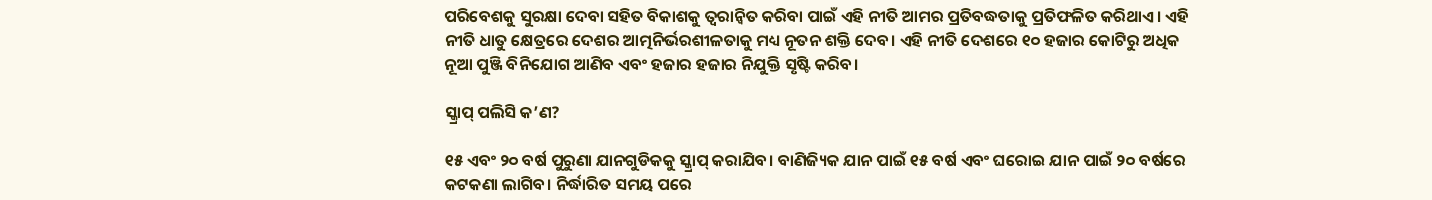ପରିବେଶକୁ ସୁରକ୍ଷା ଦେବା ସହିତ ବିକାଶକୁ ତ୍ୱରାନ୍ୱିତ କରିବା ପାଇଁ ଏହି ନୀତି ଆମର ପ୍ରତିବଦ୍ଧତାକୁ ପ୍ରତିଫଳିତ କରିଥାଏ। ଏହି ନୀତି ଧାତୁ କ୍ଷେତ୍ରରେ ଦେଶର ଆତ୍ମନିର୍ଭରଶୀଳତାକୁ ମଧ୍ୟ ନୂତନ ଶକ୍ତି ଦେବ। ଏହି ନୀତି ଦେଶରେ ୧୦ ହଜାର କୋଟିରୁ ଅଧିକ ନୂଆ ପୁଞ୍ଜି ବିନିଯୋଗ ଆଣିବ ଏବଂ ହଜାର ହଜାର ନିଯୁକ୍ତି ସୃଷ୍ଟି କରିବ।

ସ୍କ୍ରାପ୍ ପଲିସି କ’ଣ?

୧୫ ଏବଂ ୨୦ ବର୍ଷ ପୁରୁଣା ଯାନଗୁଡିକକୁ ସ୍କ୍ରାପ୍ କରାଯିବ। ବାଣିଜ୍ୟିକ ଯାନ ପାଇଁ ୧୫ ବର୍ଷ ଏବଂ ଘରୋଇ ଯାନ ପାଇଁ ୨୦ ବର୍ଷରେ କଟକଣା ଲାଗିବ। ନିର୍ଦ୍ଧାରିତ ସମୟ ପରେ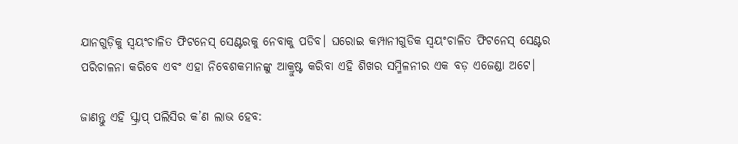ଯାନଗୁଡ଼ିକୁ ସ୍ୱୟଂଚାଳିତ ଫିଟନେସ୍ ସେଣ୍ଟରକୁ ନେବାକୁ ପଡିବ। ଘରୋଇ କମ୍ପାନୀଗୁଡିକ ସ୍ୱୟଂଚାଳିତ ଫିଟନେସ୍ ସେଣ୍ଟର ପରିଚାଳନା କରିବେ ଏବଂ ଏହା ନିବେଶକମାନଙ୍କୁ ଆକ୍ରୁଷ୍ଟ କରିବା ଏହି ଶିଖର ସମ୍ମିଳନୀର ଏକ ବଡ଼ ଏଜେଣ୍ଡା ଅଟେ।

ଜାଣନ୍ତୁ ଏହି ସ୍କ୍ରାପ୍ ପଲିସିର କ’ଣ ଲାଭ ହେବ: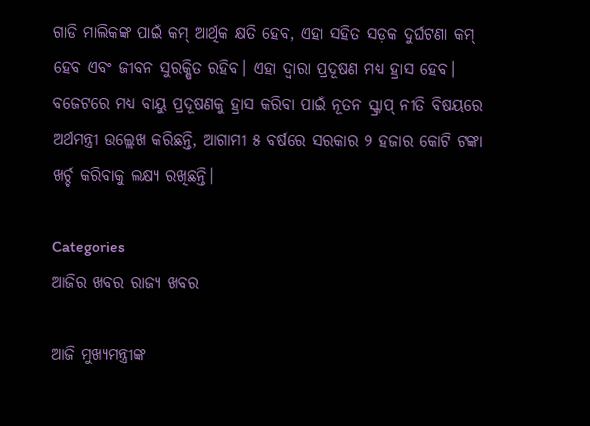ଗାଡି ମାଲିକଙ୍କ ପାଇଁ କମ୍ ଆର୍ଥିକ କ୍ଷତି ହେବ, ଏହା ସହିତ ସଡ଼କ ଦୁର୍ଘଟଣା କମ୍ ହେବ ଏବଂ ଜୀବନ ସୁରକ୍ଷିତ ରହିବ। ଏହା ଦ୍ଵାରା ପ୍ରଦୂଷଣ ମଧ୍ୟ ହ୍ରାସ ହେବ। ବଜେଟରେ ମଧ୍ୟ ବାୟୁ ପ୍ରଦୂଷଣକୁ ହ୍ରାସ କରିବା ପାଇଁ ନୂତନ ସ୍କ୍ରାପ୍ ନୀତି ବିଷୟରେ ଅର୍ଥମନ୍ତ୍ରୀ ଉଲ୍ଲେଖ କରିଛନ୍ତି, ଆଗାମୀ ୫ ବର୍ଷରେ ସରକାର ୨ ହଜାର କୋଟି ଟଙ୍କା ଖର୍ଚ୍ଚ କରିବାକୁ ଲକ୍ଷ୍ୟ ରଖିଛନ୍ତି।

Categories
ଆଜିର ଖବର ରାଜ୍ୟ ଖବର

ଆଜି ମୁଖ୍ୟମନ୍ତ୍ରୀଙ୍କ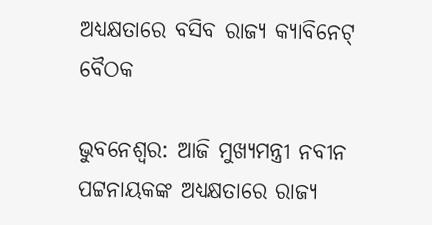ଅଧ୍ୟକ୍ଷତାରେ ବସିବ ରାଜ୍ୟ କ୍ୟାବିନେଟ୍ ବୈଠକ

ଭୁବନେଶ୍ବର: ଆଜି ମୁଖ୍ୟମନ୍ତ୍ରୀ ନବୀନ ପଟ୍ଟନାୟକଙ୍କ ଅଧ୍ୟକ୍ଷତାରେ ରାଜ୍ୟ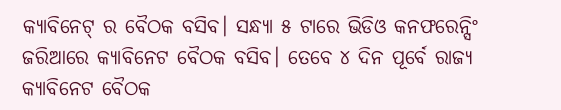କ୍ୟାବିନେଟ୍ ର ବୈଠକ ବସିବ। ସନ୍ଧ୍ୟା ୫ ଟାରେ ଭିଡିଓ କନଫରେନ୍ସିଂ ଜରିଆରେ କ୍ୟାବିନେଟ ବୈଠକ ବସିବ। ତେବେ ୪ ଦିନ ପୂର୍ବେ ରାଜ୍ୟ କ୍ୟାବିନେଟ ବୈଠକ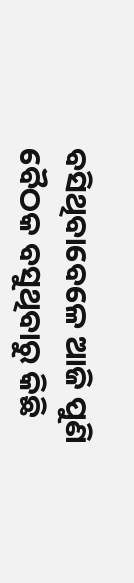ବସିଥିବାବେଳେ ଆଜି ପୁଣି ବୈଠକ ବସୁଥିବାରୁ କିଛି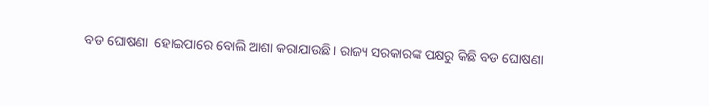ବଡ ଘୋଷଣା  ହୋଇପାରେ ବୋଲି ଆଶା କରାଯାଉଛି। ରାଜ୍ୟ ସରକାରଙ୍କ ପକ୍ଷରୁ କିଛି ବଡ ଘୋଷଣା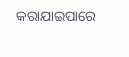କରାଯାଇପାରେ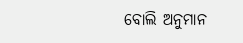ବୋଲି ଅନୁମାନ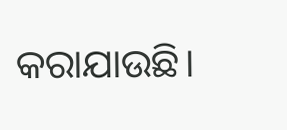କରାଯାଉଛି।